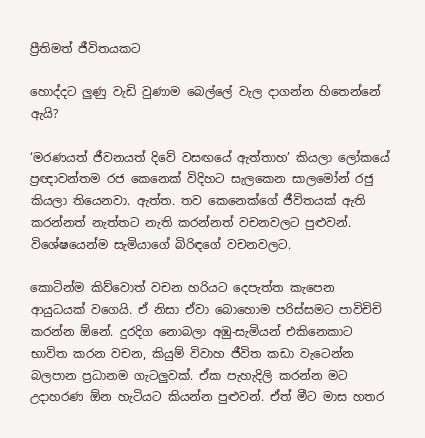ප්‍රීතිමත් ජීවිතයකට

හොද්දට ලුණු වැඩි වුණාම බෙල්ලේ වැල දාගන්න හිතෙන්නේ ඇයි?

‘මරණයත් ජීවනයත් දිවේ වසඟයේ ඇත්තාහ’ කියලා ලෝකයේ ප්‍රඥාවන්තම රජ කෙනෙක් විදිහට සැලකෙන සාලමෝන් රජු කියලා තියෙනවා. ඇත්ත. තව කෙනෙක්ගේ ජීවිතයක් ඇති කරන්නත් නැත්තට නැති කරන්නත් වචනවලට පුළුවන්. විශේෂයෙන්ම සැමියාගේ බිරිඳගේ වචනවලට.

කොටින්ම කිව්වොත් වචන හරියට දෙපැත්ත කැපෙන ආයුධයක් වගෙයි. ඒ නිසා ඒවා බොහොම පරිස්සමට පාවිචිචි කරන්න ඕනේ. දුරදිග නොබලා අඹු-සැමියන් එකිනෙකාට භාවිත කරන වචන, කියුම් විවාහ ජීවිත කඩා වැටෙන්න බලපාන ප්‍රධානම ගැටලුවක්. ඒක පැහැදිලි කරන්න මට උදාහරණ ඕන හැටියට කියන්න පුළුවන්. ඒත් මීට මාස හතර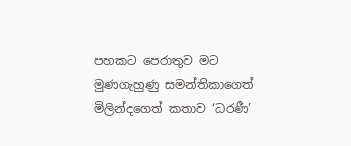පහකට පෙරාතුව මට මුණගැහුණු සමන්තිකාගෙත් මිලින්දගෙත් කතාව ‘ධරණී’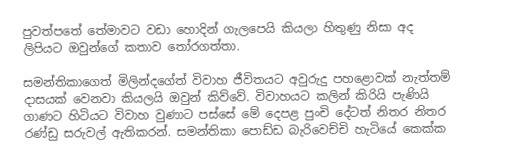පුවත්පතේ තේමාවට වඩා හොදින් ගැලපෙයි කියලා හිතුණු නිසා අද ලිපියට ඔවුන්ගේ කතාව තෝරගත්තා.

සමන්තිකාගෙත් මිලින්දගේත් විවාහ ජීවිතයට අවුරුදු පහළොවක් නැත්තම් දාසයක් වෙනවා කියලයි ඔවුන් කිව්වේ. විවාහයට කලින් කිරියි පැණියි ගාණට හිටියට විවාහ වුණාට පස්සේ මේ දෙපළ පුංචි දේටත් නිතර නිතර රණ්ඩු සරුවල් ඇතිකරන්. සමන්තිකා පොඩ්ඩ බැරිවෙච්චි හැටියේ කෙක්ක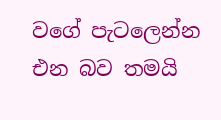වගේ පැටලෙන්න එන බව තමයි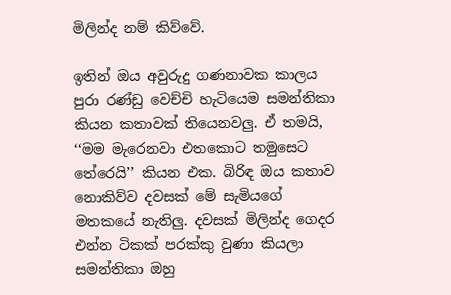මිලින්ද නම් කිව්වේ.

ඉතින් ඔය අවුරුදු ගණනාවක කාලය පුරා රණ්ඩු වෙච්චි හැටියෙම සමන්තිකා කියන කතාවක් තියෙනවලු. ඒ තමයි, ‘‘මම මැරෙනවා එතකොට තමුසෙට තේරෙයි’’ කියන එක. බිරිඳ ඔය කතාව නොකිව්ව දවසක් මේ සැමියගේ මතකයේ නැතිලු. දවසක් මිලින්ද ගෙදර එන්න ටිකක් පරක්කු වුණා කියලා සමන්තිකා ඔහු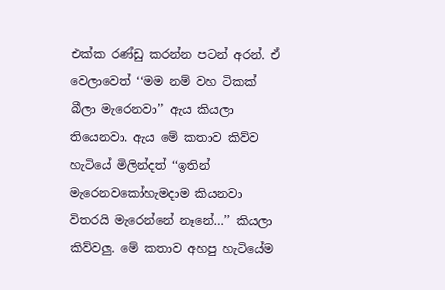එක්ක රණ්ඩු කරන්න පටන් අරන්. ඒ වෙලාවෙත් ‘‘මම නම් වහ ටිකක් බීලා මැරෙනවා’’ ඇය කියලා තියෙනවා. ඇය මේ කතාව කිව්ව හැටියේ මිලින්දත් ‘‘ඉතින් මැරෙනවකෝහැමදාම කියනවා විතරයි මැරෙන්නේ නෑනේ…’’ කියලා කිව්වලු. මේ කතාව අහපු හැටියේම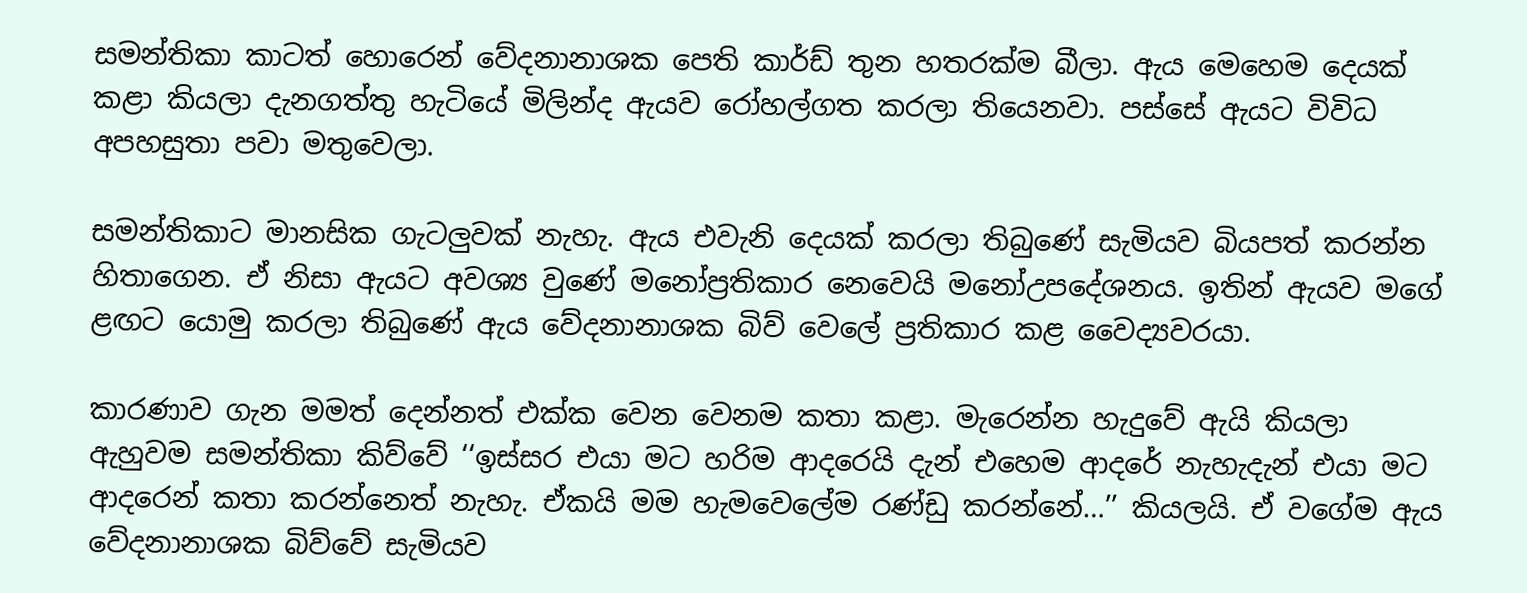සමන්තිකා කාටත් හොරෙන් වේදනානාශක පෙති කාර්ඩ් තුන හතරක්ම බීලා. ඇය මෙහෙම දෙයක් කළා කියලා දැනගත්තු හැටියේ මිලින්ද ඇයව රෝහල්ගත කරලා තියෙනවා. පස්සේ ඇයට විවිධ අපහසුතා පවා මතුවෙලා.

සමන්තිකාට මානසික ගැටලුවක් නැහැ. ඇය එවැනි දෙයක් කරලා තිබුණේ සැමියව බියපත් කරන්න හිතාගෙන. ඒ නිසා ඇයට අවශ්‍ය වුණේ මනෝප්‍රතිකාර නෙවෙයි මනෝඋපදේශනය. ඉතින් ඇයව මගේ ළඟට යොමු කරලා තිබුණේ ඇය වේදනානාශක බිව් වෙලේ ප්‍රතිකාර කළ වෛද්‍යවරයා.

කාරණාව ගැන මමත් දෙන්නත් එක්ක වෙන වෙනම කතා කළා. මැරෙන්න හැදුවේ ඇයි කියලා ඇහුවම සමන්තිකා කිව්වේ ‘‘ඉස්සර එයා මට හරිම ආදරෙයි දැන් එහෙම ආදරේ නැහැදැන් එයා මට ආදරෙන් කතා කරන්නෙත් නැහැ. ඒකයි මම හැමවෙලේම රණ්ඩු කරන්නේ…’’ කියලයි. ඒ වගේම ඇය වේදනානාශක බිව්වේ සැමියව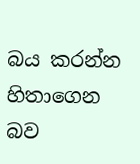බය කරන්න හිතාගෙන බව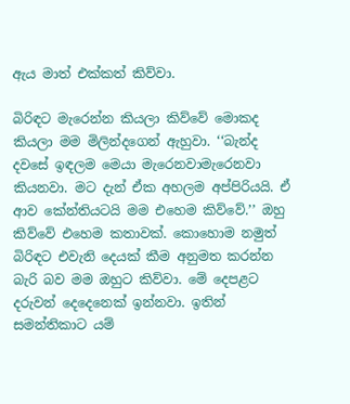ඇය මාත් එක්කත් කිව්වා.

බිරිඳට මැරෙන්න කියලා කිව්වේ මොකද කියලා මම මිලින්දගෙන් ඇහුවා. ‘‘බැන්ද දවසේ ඉඳලම මෙයා මැරෙනවාමැරෙනවා කියනවා. මට දැන් ඒක අහලම අප්පිරියයි. ඒ ආව කේන්තියටයි මම එහෙම කිව්වේ.’’ ඔහු කිව්වේ එහෙම කතාවක්. කොහොම නමුත් බිරිඳට එවැනි දෙයක් කීම අනුමත කරන්න බැරි බව මම ඔහුට කිව්වා. මේ දෙපළට දරුවන් දෙදෙනෙක් ඉන්නවා. ඉතින් සමන්තිකාට යම්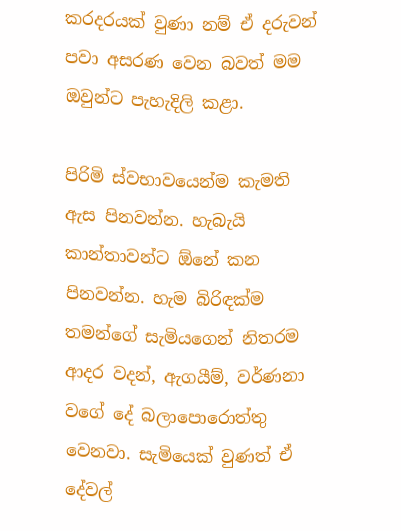කරදරයක් වුණා නම් ඒ දරුවන් පවා අසරණ වෙන බවත් මම ඔවුන්ට පැහැදිලි කළා.

පිරිමි ස්වභාවයෙන්ම කැමති ඇස පිනවන්න. හැබැයි කාන්තාවන්ට ඕනේ කන පිනවන්න. හැම බිරිඳක්ම තමන්ගේ සැමියගෙන් නිතරම ආදර වදන්, ඇගයීම්, වර්ණනා වගේ දේ බලාපොරොත්තු වෙනවා. සැමියෙක් වුණත් ඒ දේවල්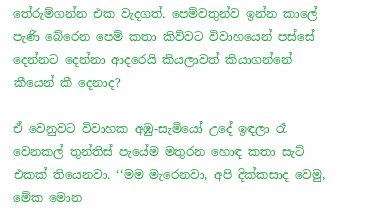තේරුම්ගන්න එක වැදගත්. පෙම්වතුන්ව ඉන්න කාලේ පැණි බේරෙන පෙම් කතා කිව්වට විවාහයෙන් පස්සේ දෙන්නට දෙන්නා ආදරෙයි කියලාවත් කියාගන්නේ කීයෙන් කී දෙනාද?

ඒ වෙනුවට විවාහක අඹු-සැමියෝ උදේ ඉඳලා රෑ වෙනකල් තුන්තිස් පැයේම මතුරන හොඳ කතා සැට් එකක් තියෙනවා. ‘‘මම මැරෙනවා, අපි දික්කසාද වෙමු, මේක මොන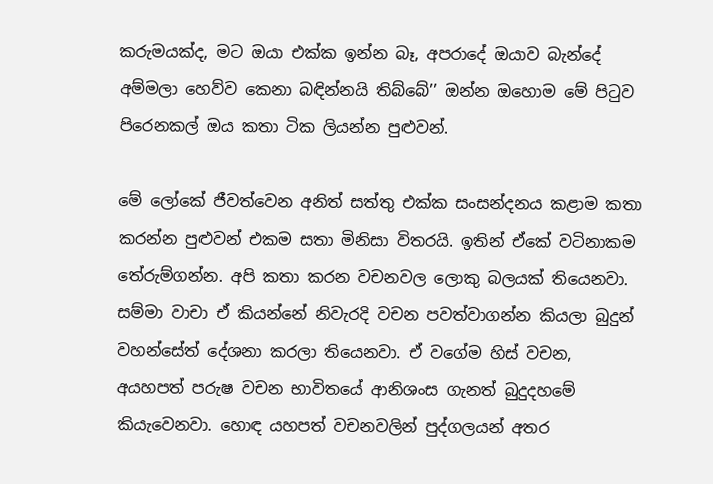කරුමයක්ද, මට ඔයා එක්ක ඉන්න බෑ, අපරාදේ ඔයාව බැන්දේ අම්මලා හෙව්ව කෙනා බඳින්නයි තිබ්බේ’’ ඔන්න ඔහොම මේ පිටුව පිරෙනකල් ඔය කතා ටික ලියන්න පුළුවන්.

මේ ලෝකේ ජීවත්වෙන අනිත් සත්තු එක්ක සංසන්දනය කළාම කතා කරන්න පුළුවන් එකම සතා මිනිසා විතරයි. ඉතින් ඒකේ වටිනාකම තේරුම්ගන්න. අපි කතා කරන වචනවල ලොකු බලයක් තියෙනවා. සම්මා වාචා ඒ කියන්නේ නිවැරදි වචන පවත්වාගන්න කියලා බුදුන් වහන්සේත් දේශනා කරලා තියෙනවා. ඒ වගේම හිස් වචන, අයහපත් පරුෂ වචන භාවිතයේ ආනිශංස ගැනත් බුදුදහමේ කියැවෙනවා. හොඳ යහපත් වචනවලින් පුද්ගලයන් අතර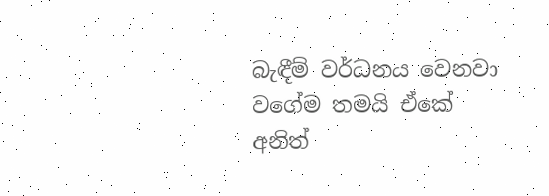බැඳීම් වර්ධනය වෙනවා වගේම තමයි ඒකේ අනිත්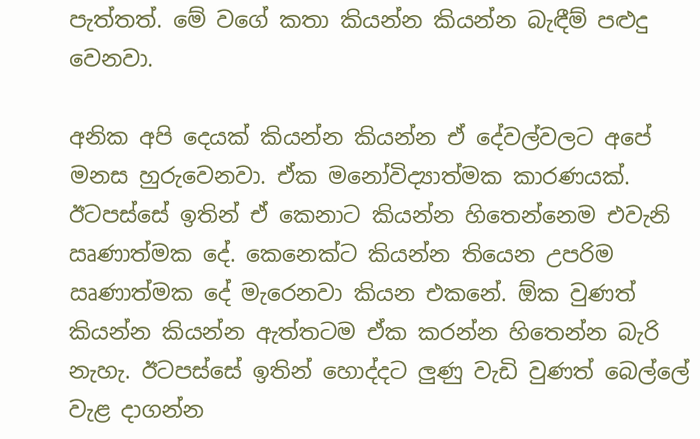පැත්තත්. මේ වගේ කතා කියන්න කියන්න බැඳීම් පළුදු වෙනවා.

අනික අපි දෙයක් කියන්න කියන්න ඒ දේවල්වලට අපේ මනස හුරුවෙනවා. ඒක මනෝවිද්‍යාත්මක කාරණයක්. ඊටපස්සේ ඉතින් ඒ කෙනාට කියන්න හිතෙන්නෙම එවැනි ඍණාත්මක දේ. කෙනෙක්ට කියන්න තියෙන උපරිම ඍණාත්මක දේ මැරෙනවා කියන එකනේ. ඕක වුණත් කියන්න කියන්න ඇත්තටම ඒක කරන්න හිතෙන්න බැරි නැහැ. ඊටපස්සේ ඉතින් හොද්දට ලුණු වැඩි වුණත් බෙල්ලේ වැළ දාගන්න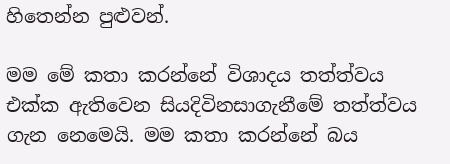හිතෙන්න පුළුවන්.

මම මේ කතා කරන්නේ විශාදය තත්ත්වය එක්ක ඇතිවෙන සියදිවිනසාගැනීමේ තත්ත්වය ගැන නෙමෙයි. මම කතා කරන්නේ බය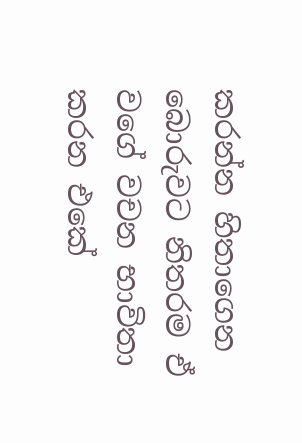කරන්න හිතාගෙන බොරුවට නිතරම ඒ වගේ වචන භාවිතා කරන එකේ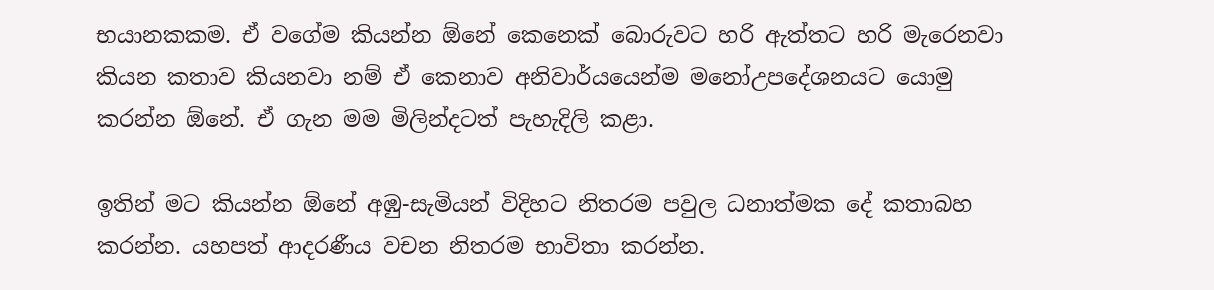භයානකකම. ඒ වගේම කියන්න ඕනේ කෙනෙක් බොරුවට හරි ඇත්තට හරි මැරෙනවා කියන කතාව කියනවා නම් ඒ කෙනාව අනිවාර්යයෙන්ම මනෝඋපදේශනයට යොමු කරන්න ඕනේ. ඒ ගැන මම මිලින්දටත් පැහැදිලි කළා.

ඉතින් මට කියන්න ඕනේ අඹු-සැමියන් විදිහට නිතරම පවුල ධනාත්මක දේ කතාබහ කරන්න. යහපත් ආදරණීය වචන නිතරම භාවිතා කරන්න.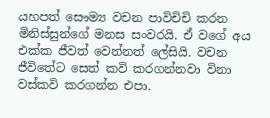යහපත් සෞම්‍ය වචන පාවිචිචි කරන මිනිස්සුන්ගේ මනස සංවරයි. ඒ වගේ අය එක්ක ජීවත් වෙන්නත් ලේසියි. වචන ජීවිතේට සෙත් කවි කරගන්නවා විනා වස්කවි කරගන්න එපා.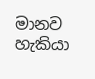මානව හැකියා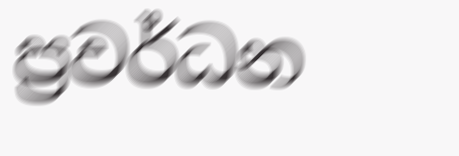ප්‍රවර්ධන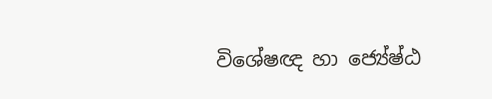විශේෂඥ හා ජ්‍යේෂ්ඨ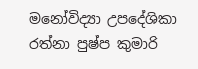මනෝවිද්‍යා උපදේශිකා රත්නා පුෂ්ප කුමාරි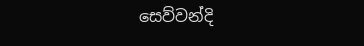සෙව්වන්දි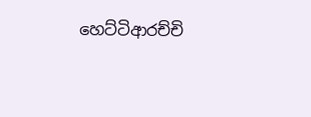හෙට්ටිආරච්චි